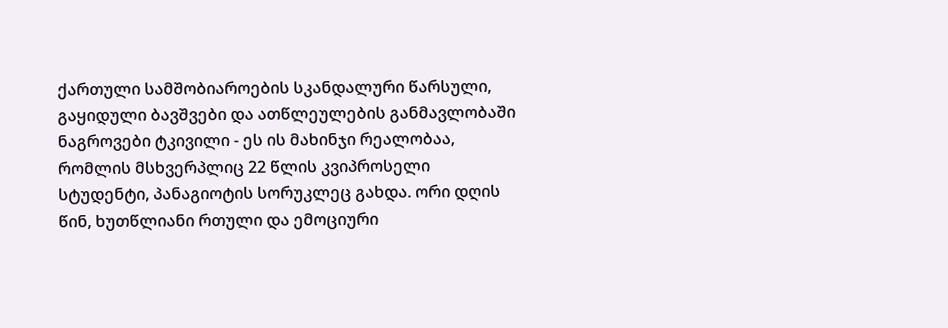ქართული სამშობიაროების სკანდალური წარსული, გაყიდული ბავშვები და ათწლეულების განმავლობაში ნაგროვები ტკივილი - ეს ის მახინჯი რეალობაა, რომლის მსხვერპლიც 22 წლის კვიპროსელი სტუდენტი, პანაგიოტის სორუკლეც გახდა. ორი დღის წინ, ხუთწლიანი რთული და ემოციური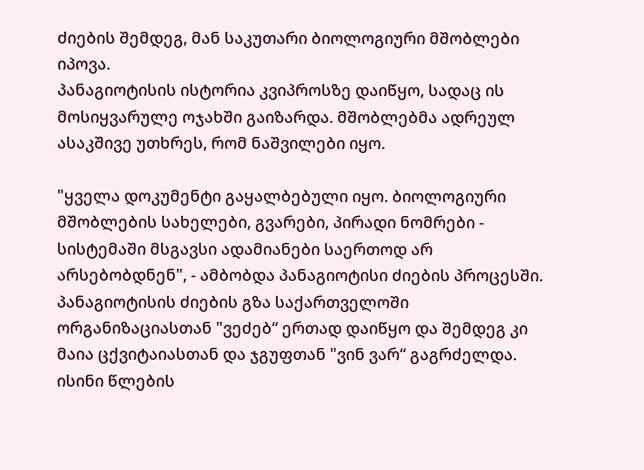ძიების შემდეგ, მან საკუთარი ბიოლოგიური მშობლები იპოვა.
პანაგიოტისის ისტორია კვიპროსზე დაიწყო, სადაც ის მოსიყვარულე ოჯახში გაიზარდა. მშობლებმა ადრეულ ასაკშივე უთხრეს, რომ ნაშვილები იყო.

"ყველა დოკუმენტი გაყალბებული იყო. ბიოლოგიური მშობლების სახელები, გვარები, პირადი ნომრები - სისტემაში მსგავსი ადამიანები საერთოდ არ არსებობდნენ", - ამბობდა პანაგიოტისი ძიების პროცესში.
პანაგიოტისის ძიების გზა საქართველოში ორგანიზაციასთან "ვეძებ“ ერთად დაიწყო და შემდეგ კი მაია ცქვიტაიასთან და ჯგუფთან "ვინ ვარ“ გაგრძელდა. ისინი წლების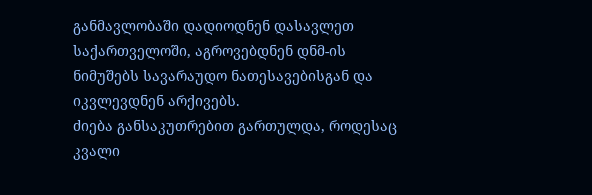განმავლობაში დადიოდნენ დასავლეთ საქართველოში, აგროვებდნენ დნმ-ის ნიმუშებს სავარაუდო ნათესავებისგან და იკვლევდნენ არქივებს.
ძიება განსაკუთრებით გართულდა, როდესაც კვალი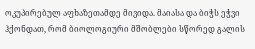ოკუპირებულ აფხაზეთამდე მივიდა. მაიასა და ბიჭს ეჭვი ჰქონდათ, რომ ბიოლოგიური მშობლები სწორედ გალის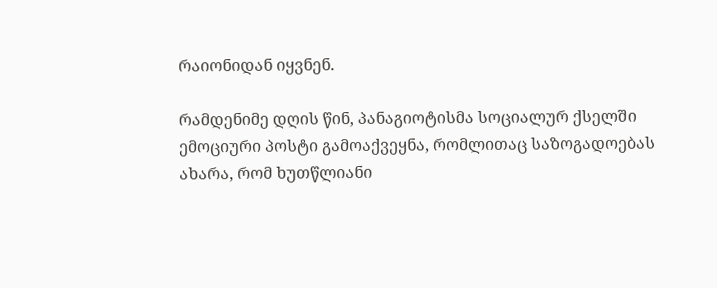რაიონიდან იყვნენ.

რამდენიმე დღის წინ, პანაგიოტისმა სოციალურ ქსელში ემოციური პოსტი გამოაქვეყნა, რომლითაც საზოგადოებას ახარა, რომ ხუთწლიანი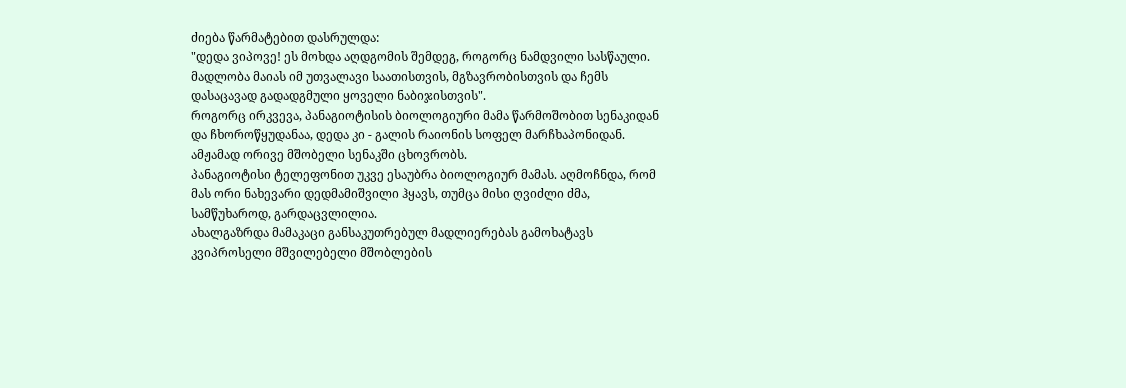ძიება წარმატებით დასრულდა:
"დედა ვიპოვე! ეს მოხდა აღდგომის შემდეგ, როგორც ნამდვილი სასწაული. მადლობა მაიას იმ უთვალავი საათისთვის, მგზავრობისთვის და ჩემს დასაცავად გადადგმული ყოველი ნაბიჯისთვის".
როგორც ირკვევა, პანაგიოტისის ბიოლოგიური მამა წარმოშობით სენაკიდან და ჩხოროწყუდანაა, დედა კი - გალის რაიონის სოფელ მარჩხაპონიდან. ამჟამად ორივე მშობელი სენაკში ცხოვრობს.
პანაგიოტისი ტელეფონით უკვე ესაუბრა ბიოლოგიურ მამას. აღმოჩნდა, რომ მას ორი ნახევარი დედმამიშვილი ჰყავს, თუმცა მისი ღვიძლი ძმა, სამწუხაროდ, გარდაცვლილია.
ახალგაზრდა მამაკაცი განსაკუთრებულ მადლიერებას გამოხატავს კვიპროსელი მშვილებელი მშობლების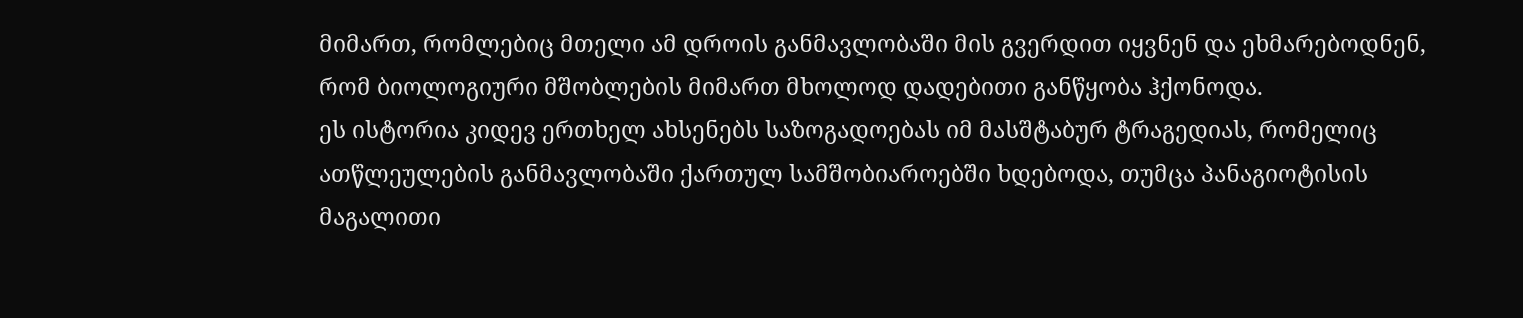მიმართ, რომლებიც მთელი ამ დროის განმავლობაში მის გვერდით იყვნენ და ეხმარებოდნენ, რომ ბიოლოგიური მშობლების მიმართ მხოლოდ დადებითი განწყობა ჰქონოდა.
ეს ისტორია კიდევ ერთხელ ახსენებს საზოგადოებას იმ მასშტაბურ ტრაგედიას, რომელიც ათწლეულების განმავლობაში ქართულ სამშობიაროებში ხდებოდა, თუმცა პანაგიოტისის მაგალითი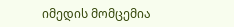იმედის მომცემია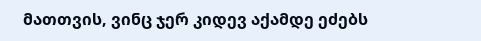მათთვის, ვინც ჯერ კიდევ აქამდე ეძებს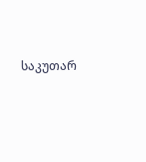საკუთარ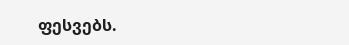ფესვებს.